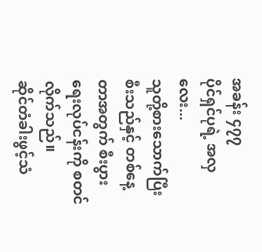အခန်း ၄၇၇
ပိုင်ရှင်ပုရဲ့ အလှလေး...
သူတို့စားသောက်ပြီးစီးသည်နှင့် တစ်နေ့တာအတွက် စီးပွားရေးလုပ်ငန်းကို စတင်လိုက်သည်။
ဆိုင်တံခါးဖွင့်သံ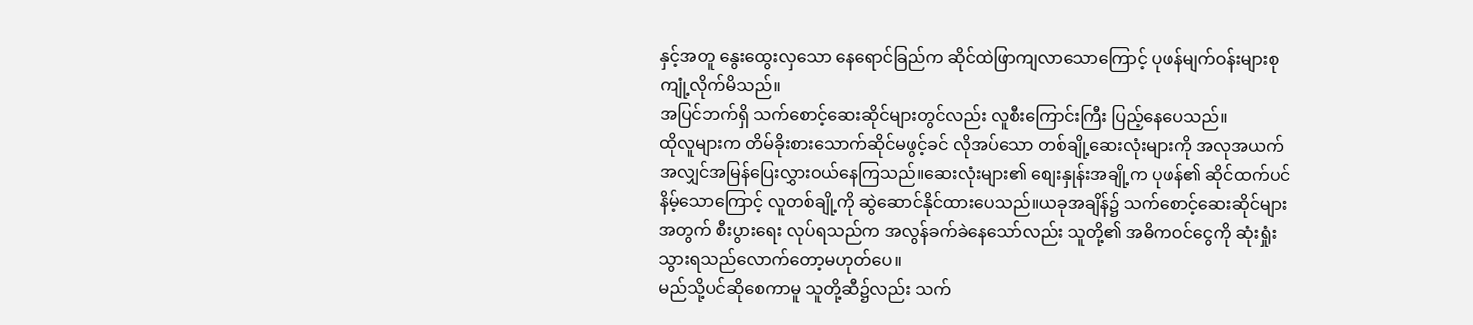နှင့်အတူ နွေးထွေးလှသော နေရောင်ခြည်က ဆိုင်ထဲဖြာကျလာသောကြောင့် ပုဖန်မျက်ဝန်းများစုကျုံ့လိုက်မိသည်။
အပြင်ဘက်ရှိ သက်စောင့်ဆေးဆိုင်များတွင်လည်း လူစီးကြောင်းကြီး ပြည့်နေပေသည်။
ထိုလူများက တိမ်ခိုးစားသောက်ဆိုင်မဖွင့်ခင် လိုအပ်သော တစ်ချို့ဆေးလုံးများကို အလုအယက် အလျှင်အမြန်ပြေးလွှားဝယ်နေကြသည်။ဆေးလုံးများ၏ စျေးနှုန်းအချို့က ပုဖန်၏ ဆိုင်ထက်ပင် နိမ့်သောကြောင့် လူတစ်ချို့ကို ဆွဲဆောင်နိုင်ထားပေသည်။ယခုအချိန်၌ သက်စောင့်ဆေးဆိုင်များအတွက် စီးပွားရေး လုပ်ရသည်က အလွန်ခက်ခဲနေသော်လည်း သူတို့၏ အဓိကဝင်ငွေကို ဆုံးရှုံးသွားရသည်လောက်တော့မဟုတ်ပေ။
မည်သို့ပင်ဆိုစေကာမူ သူတို့ဆီ၌လည်း သက်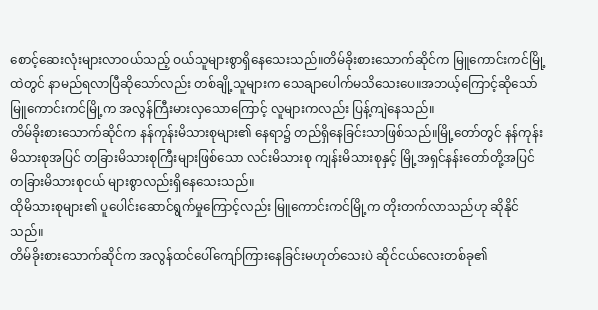စောင့်ဆေးလုံးများလာဝယ်သည့် ဝယ်သူများစွာရှိနေသေးသည်။တိမ်ခိုးစားသောက်ဆိုင်က မြူကောင်းကင်မြို့ထဲတွင် နာမည်ရလာပြီဆိုသော်လည်း တစ်ချို့သူများက သေချာပေါက်မသိသေးပေ။အဘယ့်ကြောင့်ဆိုသော် မြူကောင်းကင်မြို့က အလွန်ကြီးမားလှသောကြောင့် လူများကလည်း ပြန့်ကျဲနေသည်။
တိမ်ခိုးစားသောက်ဆိုင်က နန်ကုန်းမိသားစုများ၏ နေရာ၌ တည်ရှိနေခြင်းသာဖြစ်သည်။မြို့တော်တွင် နန်ကုန်းမိသားစုအပြင် တခြားမိသားစုကြီးများဖြစ်သော လင်းမိသားစု ကျန်းမိသားစုနှင့် မြို့အရှင်နန်းတော်တို့အပြင် တခြားမိသားစုငယ် များစွာလည်းရှိနေသေးသည်။
ထိုမိသားစုများ၏ ပူပေါင်းဆောင်ရွက်မှုကြောင့်လည်း မြူကောင်းကင်မြို့က တိုးတက်လာသည်ဟု ဆိုနိုင်သည်။
တိမ်ခိုးစားသောက်ဆိုင်က အလွန်ထင်ပေါ်ကျော်ကြားနေခြင်းမဟုတ်သေးပဲ ဆိုင်ငယ်လေးတစ်ခု၏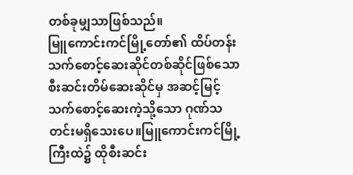တစ်ခုမျှသာဖြစ်သည်။
မြူကောင်းကင်မြို့တော်၏ ထိပ်တန်းသက်စောင့်ဆေးဆိုင်တစ်ဆိုင်ဖြစ်သော စီးဆင်းတိမ်ဆေးဆိုင်မှ အဆင့်မြင့်သက်စောင့်ဆေးကဲ့သို့သော ဂုဏ်သတင်းမရှိသေးပေ။မြူကောင်းကင်မြို့ကြီးထဲ၌ ထိုစီးဆင်း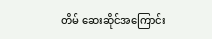တိမ် ဆေးဆိုင်အကြောင်း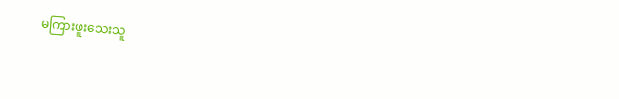မကြားဖူးသေးသူ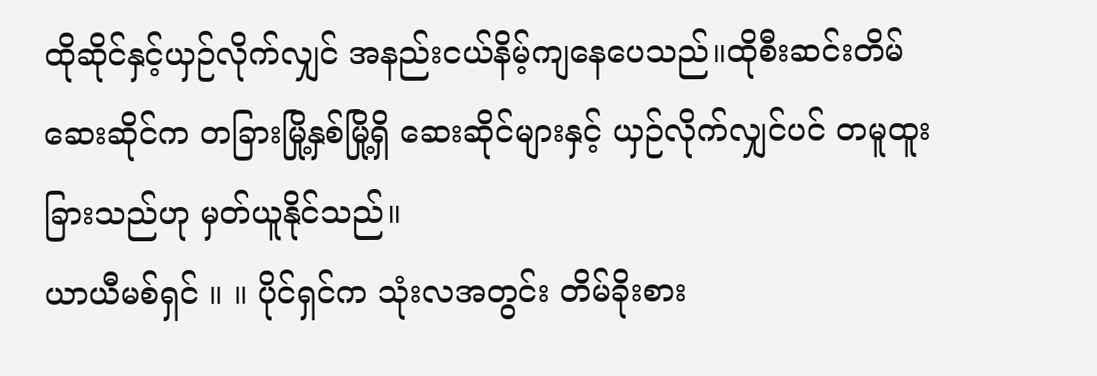ထိုဆိုင်နှင့်ယှဉ်လိုက်လျှင် အနည်းငယ်နိမ့်ကျနေပေသည်။ထိုစီးဆင်းတိမ်ဆေးဆိုင်က တခြားမြို့နှစ်မြို့ရှိ ဆေးဆိုင်များနှင့် ယှဉ်လိုက်လျှင်ပင် တမူထူးခြားသည်ဟု မှတ်ယူနိုင်သည်။
ယာယီမစ်ရှင် ။ ။ ပိုင်ရှင်က သုံးလအတွင်း တိမ်ခိုးစား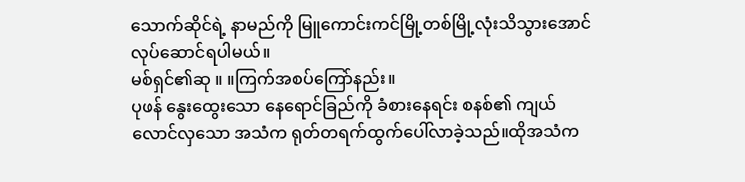သောက်ဆိုင်ရဲ့ နာမည်ကို မြူကောင်းကင်မြို့တစ်မြို့လုံးသိသွားအောင်လုပ်ဆောင်ရပါမယ်။
မစ်ရှင်၏ဆု ။ ။ကြက်အစပ်ကြော်နည်း။
ပုဖန် နွေးထွေးသော နေရောင်ခြည်ကို ခံစားနေရင်း စနစ်၏ ကျယ်လောင်လှသော အသံက ရုတ်တရက်ထွက်ပေါ်လာခဲ့သည်။ထိုအသံက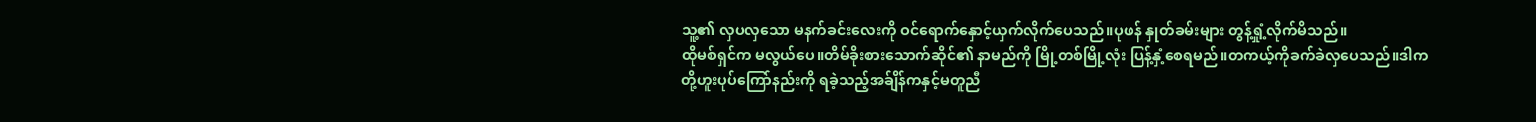သူ့၏ လှပလှသော မနက်ခင်းလေးကို ဝင်ရောက်နှောင့်ယှက်လိုက်ပေသည်။ပုဖန် နှုတ်ခမ်းများ တွန့်ရှုံ့လိုက်မိသည်။
ထိုမစ်ရှင်က မလွယ်ပေ။တိမ်ခိုးစားသောက်ဆိုင်၏ နာမည်ကို မြို့တစ်မြို့လုံး ပြန့်နှံ့စေရမည်။တကယ့်ကိုခက်ခဲလှပေသည်။ဒါက တို့ဟူးပုပ်ကြော်နည်းကို ရခဲ့သည့်အခ်ျိန်ကနှင့်မတူညီ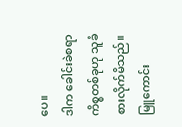ပေ။
ဒါက ခေါင်းခဲစရာကိစ္စတစ်ခုဟု သူခံစားလိုက်မိသည်။မြူကောင်း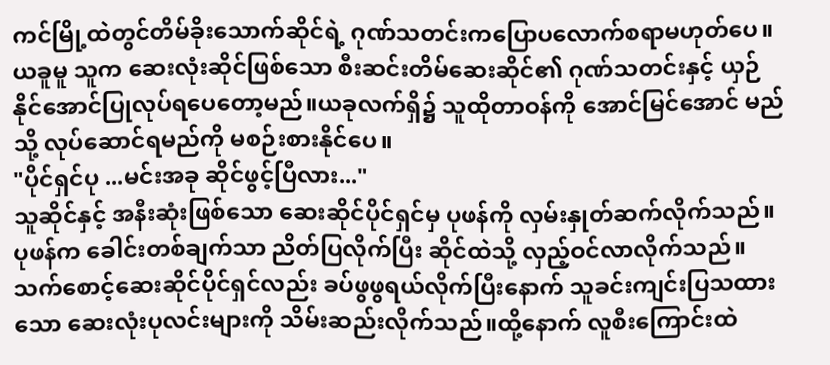ကင်မြို့ထဲတွင်တိမ်ခိုးသောက်ဆိုင်ရဲ့ ဂုဏ်သတင်းကပြောပလောက်စရာမဟုတ်ပေ။
ယခူမူ သူက ဆေးလုံးဆိုင်ဖြစ်သော စီးဆင်းတိမ်ဆေးဆိုင်၏ ဂုဏ်သတင်းနှင့် ယှဉ်နိုင်အောင်ပြုလုပ်ရပေတော့မည်။ယခုလက်ရှိ၌ သူထိုတာဝန်ကို အောင်မြင်အောင် မည်သို့ လုပ်ဆောင်ရမည်ကို မစဉ်းစားနိုင်ပေ။
"ပိုင်ရှင်ပု ...မင်းအခု ဆိုင်ဖွင့်ပြီလား..."
သူဆိုင်နှင့် အနီးဆုံးဖြစ်သော ဆေးဆိုင်ပိုင်ရှင်မှ ပုဖန်ကို လှမ်းနှုတ်ဆက်လိုက်သည်။ပုဖန်က ခေါင်းတစ်ချက်သာ ညိတ်ပြလိုက်ပြီး ဆိုင်ထဲသို့ လှည့်ဝင်လာလိုက်သည်။
သက်စောင့်ဆေးဆိုင်ပိုင်ရှင်လည်း ခပ်ဖွဖွရယ်လိုက်ပြီးနောက် သူခင်းကျင်းပြသထားသော ဆေးလုံးပုလင်းများကို သိမ်းဆည်းလိုက်သည်။ထို့နောက် လူစီးကြောင်းထဲ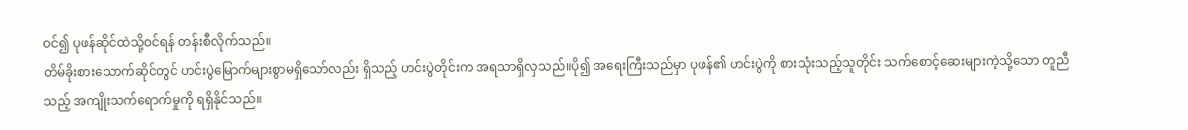ဝင်၍ ပုဖန်ဆိုင်ထဲသို့ဝင်ရန် တန်းစီလိုက်သည်။
တိမ်ခိုးစားသောက်ဆိုင်တွင် ဟင်းပွဲမြောက်များစွာမရှိသော်လည်း ရှိသည့် ဟင်းပွဲတိုင်းက အရသာရှိလှသည်။ပို၍ အရေးကြီးသည်မှာ ပုဖန်၏ ဟင်းပွဲကို စားသုံးသည့်သူတိုင်း သက်စောင့်ဆေးများကဲ့သို့သော တူညီသည့် အကျိုးသက်ရောက်မှုကို ရရှိနိုင်သည်။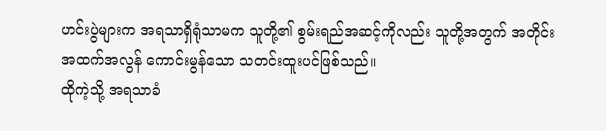ဟင်းပွဲများက အရသာရှိရုံသာမက သူတို့၏ စွမ်းရည်အဆင့်ကိုလည်း သူတို့အတွက် အတိုင်းအထက်အလွန် ကောင်းမွန်သော သတင်းထူးပင်ဖြစ်သည်။
ထိုကဲ့သို့ အရသာခံ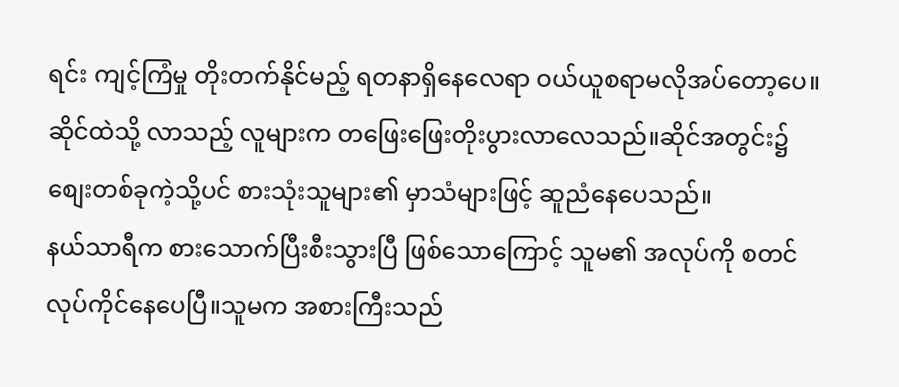ရင်း ကျင့်ကြံမှု တိုးတက်နိုင်မည့် ရတနာရှိနေလေရာ ဝယ်ယူစရာမလိုအပ်တော့ပေ။
ဆိုင်ထဲသို့ လာသည့် လူများက တဖြေးဖြေးတိုးပွားလာလေသည်။ဆိုင်အတွင်း၌ စျေးတစ်ခုကဲ့သို့ပင် စားသုံးသူများ၏ မှာသံများဖြင့် ဆူညံနေပေသည်။
နယ်သာရီက စားသောက်ပြီးစီးသွားပြီ ဖြစ်သောကြောင့် သူမ၏ အလုပ်ကို စတင်လုပ်ကိုင်နေပေပြီ။သူမက အစားကြီးသည်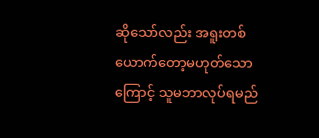ဆိုသော်လည်း အရူးတစ်ယောက်တော့မဟုတ်သောကြောင့် သူမဘာလုပ်ရမည်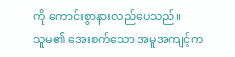ကို ကောင်းစွာနားလည်ပေသည်။
သူမ၏ အေးစက်သော အမူအကျင့်က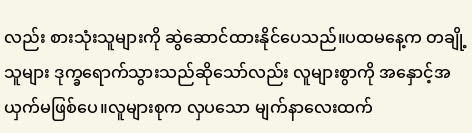လည်း စားသုံးသူများကို ဆွဲဆောင်ထားနိုင်ပေသည်။ပထမနေ့က တချို့သူများ ဒုက္ခရောက်သွားသည်ဆိုသော်လည်း လူများစွာကို အနှောင့်အယှက်မဖြစ်ပေ။လူများစုက လှပသော မျက်နာလေးထက်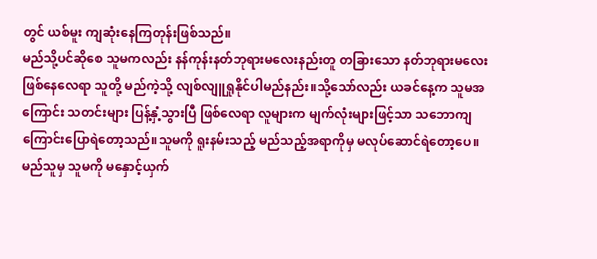တွင် ယစ်မူး ကျဆုံးနေကြတုန်းဖြစ်သည်။
မည်သို့ပင်ဆိုစေ သူမကလည်း နန်ကုန်းနတ်ဘုရားမလေးနည်းတူ တခြားသော နတ်ဘုရားမလေးဖြစ်နေလေရာ သူတို့ မည်ကဲ့သို့ လျစ်လျူရှုနိုင်ပါမည်နည်း။သို့သော်လည်း ယခင်နေ့က သူမအကြောင်း သတင်းများ ပြန့်နှံ့သွားပြီ ဖြစ်လေရာ လူများက မျက်လုံးများဖြင့်သာ သဘောကျကြောင်းပြောရဲတော့သည်။သူမကို ရူးနမ်းသည့် မည်သည့်အရာကိုမှ မလုပ်ဆောင်ရဲတော့ပေ။
မည်သူမှ သူမကို မနှောင့်ယှက်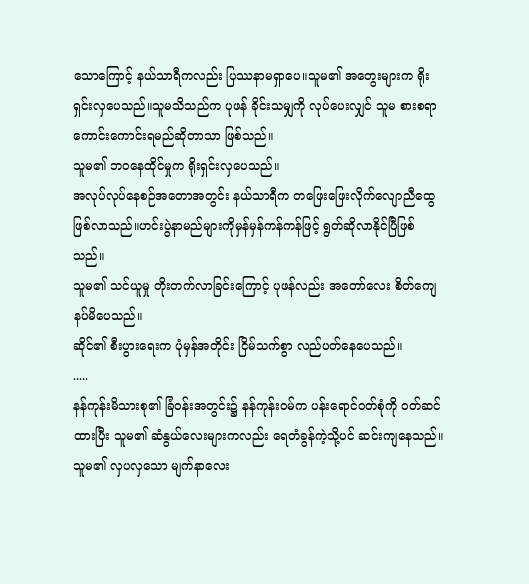သောကြောင့် နယ်သာရီကလည်း ပြဿနာမရှာပေ။သူမ၏ အတွေးများက ရိုးရှင်းလှပေသည်။သူမသိသည်က ပုဖန် ခိုင်းသမျှကို လုပ်ပေးလျှင် သူမ စားစရာကောင်းကောင်းရမည်ဆိုတာသာ ဖြစ်သည်။
သူမ၏ ဘဝနေထိုင်မှုက ရိုးရှင်းလှပေသည်။
အလုပ်လုပ်နေစဉ်အတောအတွင်း နယ်သာရီက တဖြေးဖြေးလိုက်လျောညီထွေဖြစ်လာသည်။ဟင်းပွဲနာမည်များကိုမှန်မှန်ကန်ကန်ဖြင့် ရွတ်ဆိုလာနိုင်ပြီဖြစ်သည်။
သူမ၏ သင်ယူမှု တိုးတက်လာခြင်းကြောင့် ပုဖန်လည်း အတော်လေး စိတ်ကျေနပ်မိပေသည်။
ဆိုင်၏ စီးပွားရေးက ပုံမှန်အတိုင်း ငြိမ်သက်စွာ လည်ပတ်နေပေသည်။
.....
နန်ကုန်းမိသားစု၏ ခြံဝန်းအတွင်း၌ နန်ကုန်းဝမ်က ပန်းရောင်ဝတ်စုံကို ဝတ်ဆင်ထားပြီး သူမ၏ ဆံနွယ်လေးများကလည်း ရေတံခွန်ကဲ့သို့ပင် ဆင်းကျနေသည်။သူမ၏ လှပလှသော မျက်နာလေး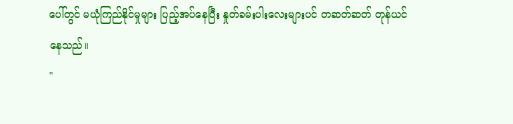ပေါ်တွင် မယုံကြည်နိုင်မှုများ ပြည့်အပ်နေပြီး နှုတ်ခမ်းပါးလေးများပင် တဆတ်ဆတ် တုန်ယင်နေသည်။
"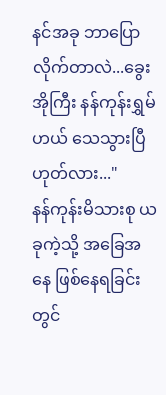နင်အခု ဘာပြောလိုက်တာလဲ...ခွေးအိုကြီး နန်ကုန်းရွှမ်ဟယ် သေသွားပြီ ဟုတ်လား..."
နန်ကုန်းမိသားစု ယခုကဲ့သို့ အခြေအနေ ဖြစ်နေရခြင်းတွင်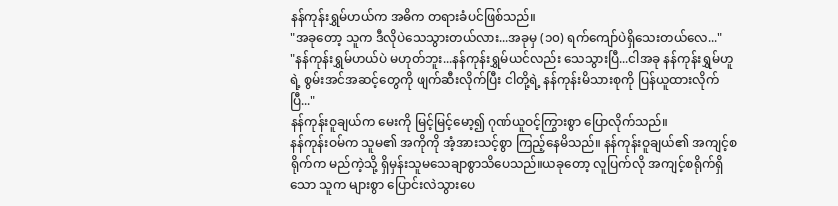နန်ကုန်းရွှမ်ဟယ်က အဓိက တရားခံပင်ဖြစ်သည်။
"အခုတော့ သူက ဒီလိုပဲသေသွားတယ်လား...အခုမှ (၁၀) ရက်ကျော်ပဲရှိသေးတယ်လေ..."
"နန်ကုန်းရွှမ်ဟယ်ပဲ မဟုတ်ဘူး...နန်ကုန်းရွှမ်ယင်လည်း သေသွားပြီ...ငါအခု နန်ကုန်းရွှမ်ဟူရဲ့ စွမ်းအင်အဆင့်တွေကို ဖျက်ဆီးလိုက်ပြီး ငါတို့ရဲ့ နန်ကုန်းမိသားစုကို ပြန်ယူထားလိုက်ပြီ..."
နန်ကုန်းဝူချယ်က မေးကို မြင့်မြင့်မော့၍ ဂုဏ်ယူဝင့်ကြွားစွာ ပြောလိုက်သည်။
နန်ကုန်းဝမ်က သူမ၏ အကိုကို အံ့အားသင့်စွာ ကြည့်နေမိသည်။ နန်ကုန်းဝူချယ်၏ အကျင့်စရိုက်က မည်ကဲ့သို့ ရှိမှန်းသူမသေချာစွာသိပေသည်။ယခုတော့ လူပြက်လို အကျင့်စရိုက်ရှိသော သူက များစွာ ပြောင်းလဲသွားပေ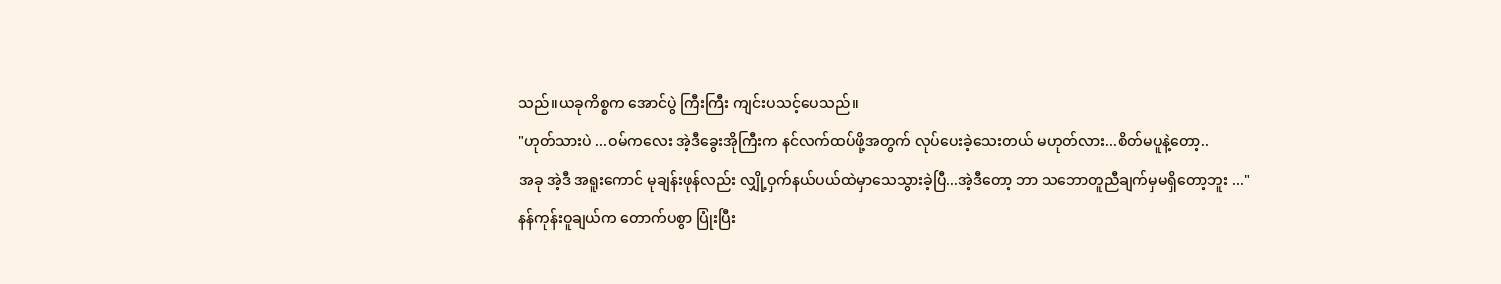သည်။ယခုကိစ္စက အောင်ပွဲ ကြီးကြီး ကျင်းပသင့်ပေသည်။
"ဟုတ်သားပဲ ...ဝမ်ကလေး အဲ့ဒီခွေးအိုကြီးက နင်လက်ထပ်ဖို့အတွက် လုပ်ပေးခဲ့သေးတယ် မဟုတ်လား...စိတ်မပူနဲ့တော့..
အခု အဲ့ဒီ အရူးကောင် မုချန်းဖုန်လည်း လျှို့ဝှက်နယ်ပယ်ထဲမှာသေသွားခဲ့ပြီ...အဲ့ဒီတော့ ဘာ သဘောတူညီချက်မှမရှိတော့ဘူး ..."
နန်ကုန်းဝူချယ်က တောက်ပစွာ ပြုံးပြီး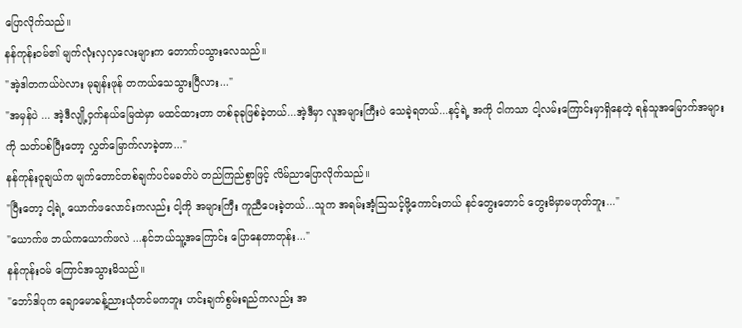ပြောလိုက်သည်။
နန်ကုန်းဝမ်၏ မျက်လုံးလှလှလေးများက တောက်ပသွားလေသည်။
"အဲ့ဒါတကယ်ပဲလား မုချန်းဖုန် တကယ်သေသွားပြီလား..."
"အမှန်ပဲ ... အဲ့ဒီလျို့ဝှက်နယ်မြေထဲမှာ မထင်ထားတာ တစ်ခုခုဖြစ်ခဲ့တယ်...အဲ့ဒီမှာ လူအများကြီးပဲ သေခဲ့ရတယ်...နင့်ရဲ့ အကို ငါကသာ ငါ့လမ်းကြောင်းမှာရှိနေတဲ့ ရန်သူအမြောက်အများကို သတ်ပစ်ပြီးတော့ လွှတ်မြောက်လာခဲ့တာ..."
နန်ကုန်းဝူချယ်က မျက်တောင်တစ်ချက်ပင်မခတ်ပဲ တည်ကြည်စွာဖြင့် လိမ်ညာပြောလိုက်သည်။
"ပြီးတော့ ငါ့ရဲ့ ယောက်ဖလောင်းကလည်း ငါ့ကို အများကြီး ကူညီပေးခဲ့တယ်...သူက အရမ်းအံ့သြသင့်ဖို့ကောင်းတယ် နင်တွေးတောင် တွေးမိမှာမဟုတ်ဘူး..."
"ယောက်ဖ ဘယ်ကယောက်ဖလဲ ...နင်ဘယ်သူ့အကြောင်း ပြောနေတာတုန်း..."
နန်ကုန်းဝမ် ကြောင်အသွားမိသည်။
"ဘော်ဒါပုက ချောမောခန့်ညားယုံတင်မကဘူး ဟင်းချက်စွမ်းရည်ကလည်း အ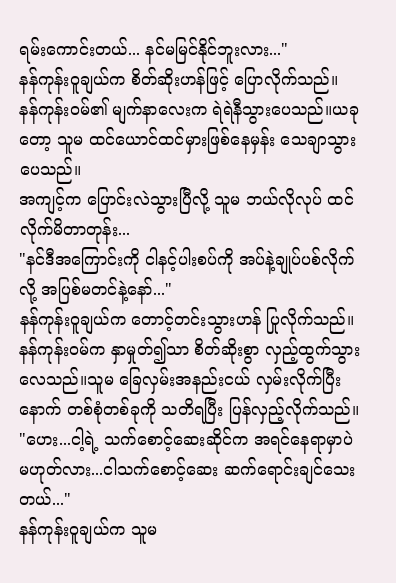ရမ်းကောင်းတယ်... နင်မမြင်နိုင်ဘူးလား..."
နန်ကုန်းဝူချယ်က စိတ်ဆိုးဟန်ဖြင့် ပြောလိုက်သည်။
နန်ကုန်းဝမ်၏ မျက်နာလေးက ရဲရဲနီသွားပေသည်။ယခုတော့ သူမ ထင်ယောင်ထင်မှားဖြစ်နေမှန်း သေချာသွားပေသည်။
အကျင့်က ပြောင်းလဲသွားပြီလို့ သူမ ဘယ်လိုလုပ် ထင်လိုက်မိတာတုန်း...
"နင်ဒီအကြောင်းကို ငါနင့်ပါးစပ်ကို အပ်နဲ့ချုပ်ပစ်လိုက်လို့ အပြစ်မတင်နဲ့နော်..."
နန်ကုန်းဝူချယ်က တောင့်တင်းသွားဟန် ပြုလိုက်သည်။
နန်ကုန်းဝမ်က နှာမှုတ်၍သာ စိတ်ဆိုးစွာ လှည့်ထွက်သွားလေသည်။သူမ ခြေလှမ်းအနည်းငယ် လှမ်းလိုက်ပြီးနောက် တစ်စုံတစ်ခုကို သတိရပြီး ပြန်လှည့်လိုက်သည်။
"ဟေး...ငါ့ရဲ့ သက်စောင့်ဆေးဆိုင်က အရင်နေရာမှာပဲ မဟုတ်လား...ငါသက်စောင့်ဆေး ဆက်ရောင်းချင်သေးတယ်..."
နန်ကုန်းဝူချယ်က သူမ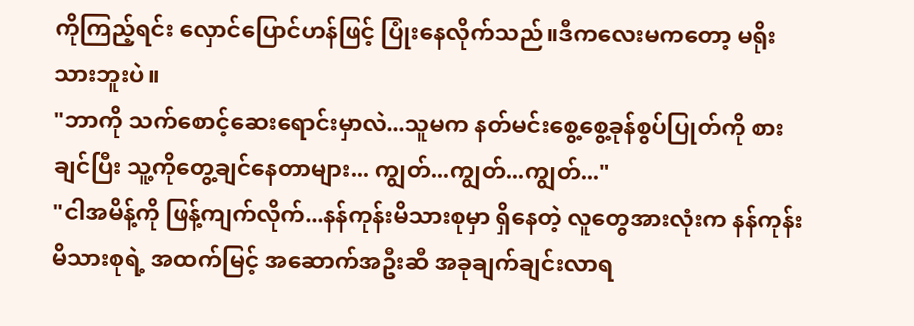ကိုကြည့်ရင်း လှောင်ပြောင်ဟန်ဖြင့် ပြုံးနေလိုက်သည်။ဒီကလေးမကတော့ မရိုးသားဘူးပဲ။
"ဘာကို သက်စောင့်ဆေးရောင်းမှာလဲ...သူမက နတ်မင်းစွေ့စွေ့ခုန်စွပ်ပြုတ်ကို စားချင်ပြီး သူ့ကိုတွေ့ချင်နေတာများ... ကျွတ်...ကျွတ်...ကျွတ်..."
"ငါအမိန့်ကို ဖြန့်ကျက်လိုက်...နန်ကုန်းမိသားစုမှာ ရှိနေတဲ့ လူတွေအားလုံးက နန်ကုန်းမိသားစုရဲ့ အထက်မြင့် အဆောက်အဦးဆီ အခုချက်ချင်းလာရ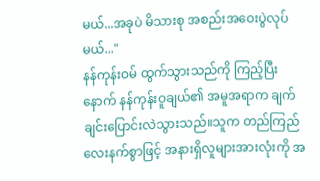မယ်...အခုပဲ မိသားစု အစည်းအဝေးပွဲလုပ်မယ်..."
နန်ကုန်းဝမ် ထွက်သွားသည်ကို ကြည့်ပြီးနောက် နန်ကုန်းဝူချယ်၏ အမူအရာက ချက်ချင်းပြောင်းလဲသွားသည်။သူက တည်ကြည်လေးနက်စွာဖြင့် အနားရှိလူများအားလုံးကို အ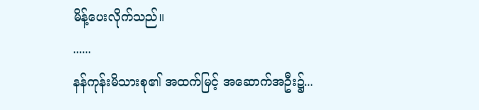မိန့်ပေးလိုက်သည်။
......
နန်ကုန်းမိသားစု၏ အထက်မြင့် အဆောက်အဦး၌...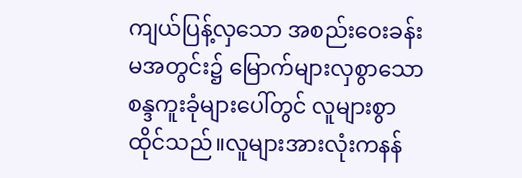ကျယ်ပြန့်လှသော အစည်းဝေးခန်းမအတွင်း၌ မြောက်များလှစွာသော စန္ဒကူးခုံများပေါ်တွင် လူများစွာထိုင်သည်။လူများအားလုံးကနန်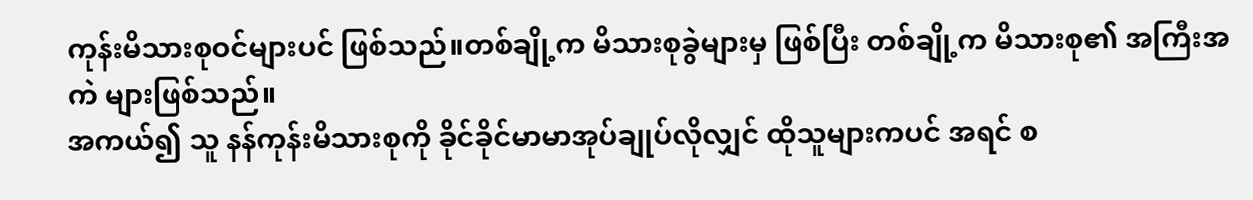ကုန်းမိသားစုဝင်များပင် ဖြစ်သည်။တစ်ချို့က မိသားစုခွဲများမှ ဖြစ်ပြီး တစ်ချို့က မိသားစု၏ အကြီးအကဲ များဖြစ်သည်။
အကယ်၍ သူ နန်ကုန်းမိသားစုကို ခိုင်ခိုင်မာမာအုပ်ချုပ်လိုလျှင် ထိုသူများကပင် အရင် စ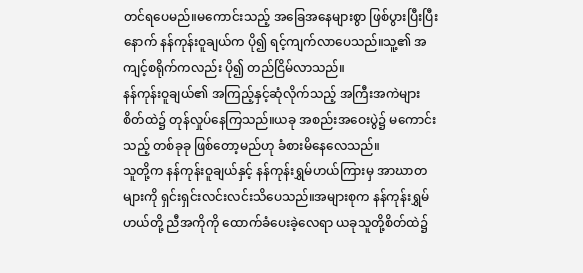တင်ရပေမည်။မကောင်းသည့် အခြေအနေများစွာ ဖြစ်ပွားပြီးပြီးနောက် နန်ကုန်းဝူချယ်က ပို၍ ရင့်ကျက်လာပေသည်။သူ့၏ အကျင့်စရိုက်ကလည်း ပို၍ တည်ငြိမ်လာသည်။
နန်ကုန်းဝူချယ်၏ အကြည့်နှင့်ဆုံလိုက်သည့် အကြီးအကဲများစိတ်ထဲ၌ တုန်လှုပ်နေကြသည်။ယခု အစည်းအဝေးပွဲ၌ မကောင်းသည့် တစ်ခုခု ဖြစ်တော့မည်ဟု ခံစားမိနေလေသည်။
သူတို့က နန်ကုန်းဝူချယ်နှင့် နန်ကုန်းရွှမ်ဟယ်ကြားမှ အာဃာတများကို ရှင်းရှင်းလင်းလင်းသိပေသည်။အများစုက နန်ကုန်းရွှမ်ဟယ်တို့ ညီအကိုကို ထောက်ခံပေးခဲ့လေရာ ယခုသူတို့စိတ်ထဲ၌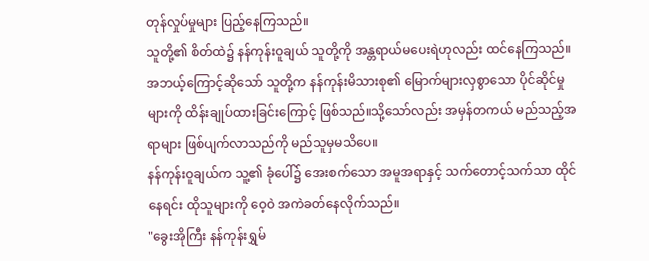တုန်လှုပ်မှုများ ပြည့်နေကြသည်။
သူတို့၏ စိတ်ထဲ၌ နန်ကုန်းဝူချယ် သူတို့ကို အန္တရာယ်မပေးရဲဟုလည်း ထင်နေကြသည်။အဘယ့်ကြောင့်ဆိုသော် သူတို့က နန်ကုန်းမိသားစု၏ မြောက်များလှစွာသော ပိုင်ဆိုင်မှုများကို ထိန်းချုပ်ထားခြင်းကြောင့် ဖြစ်သည်။သို့သော်လည်း အမှန်တကယ် မည်သည့်အရာများ ဖြစ်ပျက်လာသည်ကို မည်သူမှမသိပေ။
နန်ကုန်းဝူချယ်က သူ့၏ ခုံပေါ်၌ အေးစက်သော အမူအရာနှင့် သက်တောင့်သက်သာ ထိုင်နေရင်း ထိုသူများကို ဝေ့ဝဲ အကဲခတ်နေလိုက်သည်။
"ခွေးအိုကြီး နန်ကုန်းရွှမ်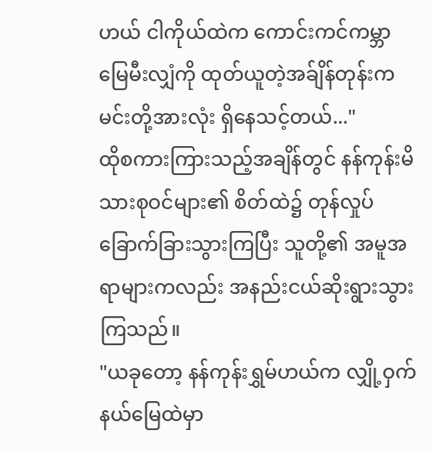ဟယ် ငါကိုယ်ထဲက ကောင်းကင်ကမ္ဘာမြေမီးလျှံကို ထုတ်ယူတဲ့အခ်ျိန်တုန်းက မင်းတို့အားလုံး ရှိနေသင့်တယ်..."
ထိုစကားကြားသည့်အချိန်တွင် နန်ကုန်းမိသားစုဝင်များ၏ စိတ်ထဲ၌ တုန်လှုပ်ခြောက်ခြားသွားကြပြီး သူတို့၏ အမူအရာများကလည်း အနည်းငယ်ဆိုးရွားသွားကြသည်။
"ယခုတော့ နန်ကုန်းရွှမ်ဟယ်က လျှို့ဝှက်နယ်မြေထဲမှာ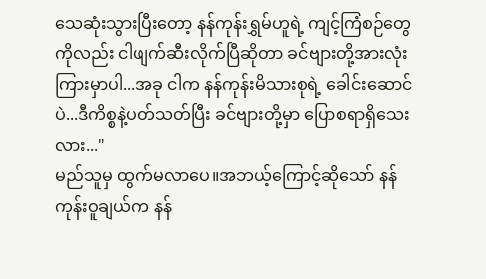သေဆုံးသွားပြီးတော့ နန်ကုန်းရွှမ်ဟူရဲ့ ကျင့်ကြံစဉ်တွေကိုလည်း ငါဖျက်ဆီးလိုက်ပြီဆိုတာ ခင်ဗျားတို့အားလုံးကြားမှာပါ...အခု ငါက နန်ကုန်းမိသားစုရဲ့ ခေါင်းဆောင်ပဲ...ဒီကိစ္စနဲ့ပတ်သတ်ပြီး ခင်ဗျားတို့မှာ ပြောစရာရှိသေးလား..."
မည်သူမှ ထွက်မလာပေ။အဘယ့်ကြောင့်ဆိုသော် နန်ကုန်းဝူချယ်က နန်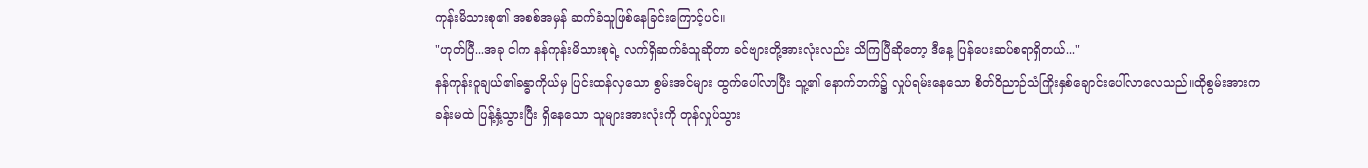ကုန်းမိသားစု၏ အစစ်အမှန် ဆက်ခံသူဖြစ်နေခြင်းကြောင့်ပင်။
"ဟုတ်ပြီ...အခု ငါက နန်ကုန်းမိသားစုရဲ့ လက်ရှိဆက်ခံသူဆိုတာ ခင်ဗျားတို့အားလုံးလည်း သိကြပြီဆိုတော့ ဒီနေ့ ပြန်ပေးဆပ်စရာရှိတယ်..."
နန်ကုန်းဝူချယ်၏ခန္ဓာကိုယ်မှ ပြင်းထန်လှသော စွမ်းအင်များ ထွက်ပေါ်လာပြီး သူ့၏ နောက်ဘက်၌ လှုပ်ရမ်းနေသော စိတ်ဝိညာဉ်သံကြိုးနှစ်ချောင်းပေါ်လာလေသည်။ထိုစွမ်းအားက ခန်းမထဲ ပြန့်နှံ့သွားပြီး ရှိနေသော သူများအားလုံးကို တုန်လှုပ်သွား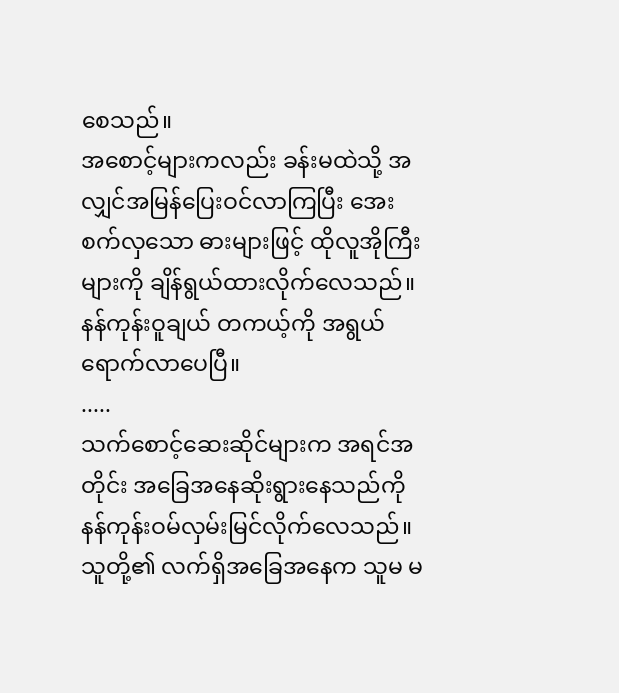စေသည်။
အစောင့်များကလည်း ခန်းမထဲသို့ အလျှင်အမြန်ပြေးဝင်လာကြပြီး အေးစက်လှသော ဓားများဖြင့် ထိုလူအိုကြီးများကို ချိန်ရွယ်ထားလိုက်လေသည်။
နန်ကုန်းဝူချယ် တကယ့်ကို အရွယ်ရောက်လာပေပြီ။
.....
သက်စောင့်ဆေးဆိုင်များက အရင်အတိုင်း အခြေအနေဆိုးရွားနေသည်ကို နန်ကုန်းဝမ်လှမ်းမြင်လိုက်လေသည်။ သူတို့၏ လက်ရှိအခြေအနေက သူမ မ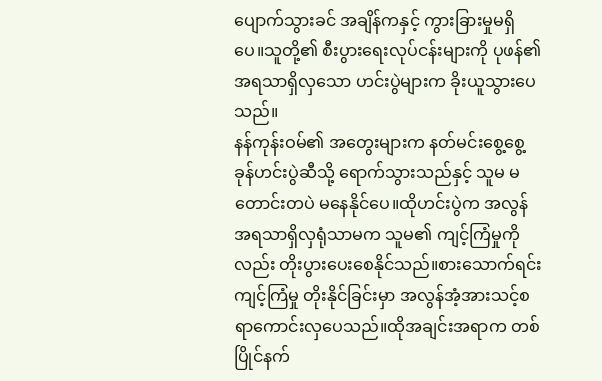ပျောက်သွားခင် အချိန်ကနှင့် ကွားခြားမှုမရှိပေ။သူတို့၏ စီးပွားရေးလုပ်ငန်းများကို ပုဖန်၏ အရသာရှိလှသော ဟင်းပွဲများက ခိုးယူသွားပေသည်။
နန်ကုန်းဝမ်၏ အတွေးများက နတ်မင်းစွေ့စွေ့ခုန်ဟင်းပွဲဆီသို့ ရောက်သွားသည်နှင့် သူမ မတောင်းတပဲ မနေနိုင်ပေ။ထိုဟင်းပွဲက အလွန်အရသာရှိလှရုံသာမက သူမ၏ ကျင့်ကြံမှုကိုလည်း တိုးပွားပေးစေနိုင်သည်။စားသောက်ရင်း ကျင့်ကြံမှု တိုးနိုင်ခြင်းမှာ အလွန်အံ့အားသင့်စရာကောင်းလှပေသည်။ထိုအချင်းအရာက တစ်ပြိုင်နက်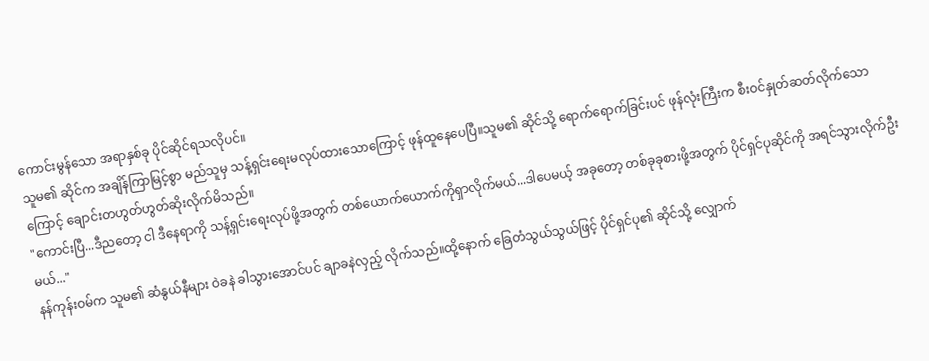ကောင်းမွန်သော အရာနှစ်ခု ပိုင်ဆိုင်ရသလိုပင်။
သူမ၏ ဆိုင်က အချိန်ကြာမြင့်စွာ မည်သူမှ သန့်ရှင်းရေးမလုပ်ထားသောကြောင့် ဖုန်ထူနေပေပြီ။သူမ၏ ဆိုင်သို့ ရောက်ရောက်ခြင်းပင် ဖုန်လုံးကြီးက စီးဝင်နှုတ်ဆတ်လိုက်သောကြောင့် ချောင်းတဟွတ်ဟွတ်ဆိုးလိုက်မိသည်။
"ကောင်းပြီ...ဒီညတော့ ငါ ဒီနေရာကို သန့်ရှင်းရေးလုပ်ဖို့အတွက် တစ်ယောက်ယောက်ကိုရှာလိုက်မယ်...ဒါပေမယ့် အခုတော့ တစ်ခုခုစားဖို့အတွက် ပိုင်ရှင်ပုဆိုင်ကို အရင်သွားလိုက်ဦးမယ်..."
နန်ကုန်းဝမ်က သူမ၏ ဆံနွယ်နီများ ဝဲခနဲ ခါသွားအောင်ပင် ချာခနဲလှည့် လိုက်သည်။ထို့နောက် ခြေတံသွယ်သွယ်ဖြင့် ပိုင်ရှင်ပု၏ ဆိုင်သို့ လျှောက်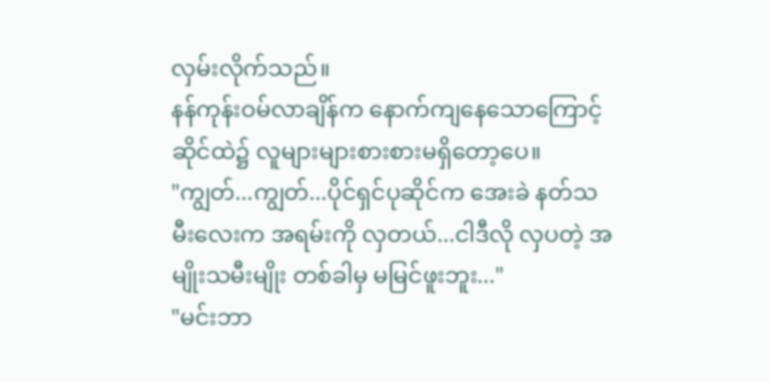လှမ်းလိုက်သည်။
နန်ကုန်းဝမ်လာချိန်က နောက်ကျနေသောကြောင့် ဆိုင်ထဲ၌ လူများများစားစားမရှိတော့ပေ။
"ကျွတ်...ကျွတ်...ပိုင်ရှင်ပုဆိုင်က အေးခဲ နတ်သမီးလေးက အရမ်းကို လှတယ်...ငါဒီလို လှပတဲ့ အမျိုးသမီးမျိုး တစ်ခါမှ မမြင်ဖူးဘူး..."
"မင်းဘာ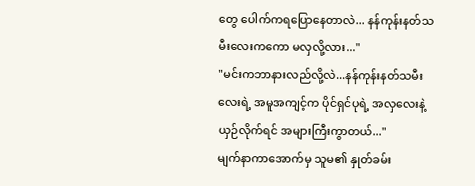တွေ ပေါက်ကရပြောနေတာလဲ... နန်ကုန်းနတ်သမီးလေးကကော မလှလို့လား..."
"မင်းကဘာနားလည်လို့လဲ...နန်ကုန်းနတ်သမီးလေးရဲ့ အမူအကျင့်က ပိုင်ရှင်ပုရဲ့ အလှလေးနဲ့ ယှဉ်လိုက်ရင် အများကြီးကွာတယ်..."
မျက်နာကာအောက်မှ သူမ၏ နှုတ်ခမ်း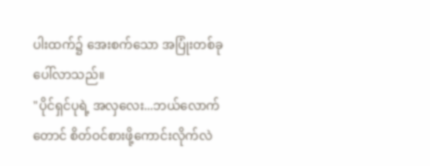ပါးထက်၌ အေးစက်သော အပြုံးတစ်ခုပေါ်လာသည်။
"ပိုင်ရှင်ပုရဲ့ အလှလေး...ဘယ်လောက်တောင် စိတ်ဝင်စားဖို့ကောင်းလိုက်လဲ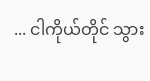... ငါကိုယ်တိုင် သွား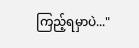ကြည့်ရမှာပဲ..."